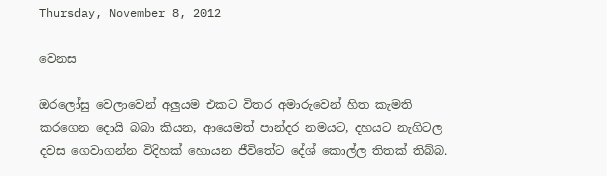Thursday, November 8, 2012

වෙනස

ඔරලෝසු වෙලාවෙන් අලුයම එකට විතර අමාරුවෙන් හිත කැමති කරගෙන දොයි බබා කියන, ආයෙමත් පාන්දර නමයට, දහයට නැගිටල දවස ගෙවාගන්න විදිහක් හොයන ජීවිතේට දේශ් කොල්ල තිතක් තිබ්බ.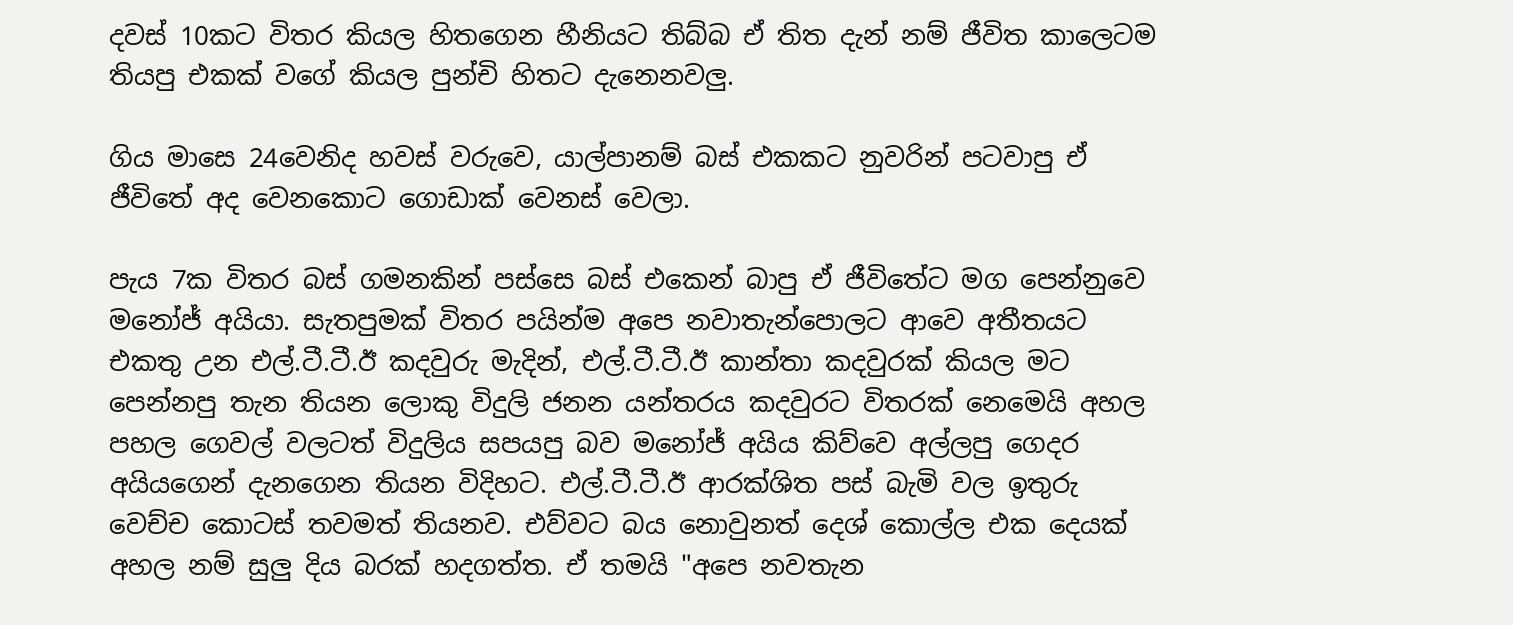දවස් 10කට විතර කියල හිතගෙන හීනියට තිබ්බ ඒ තිත දැන් නම් ජීවිත කාලෙටම තියපු එකක් වගේ කියල පුන්චි හිතට දැනෙනවලු.

ගිය මාසෙ 24වෙනිද හවස් වරුවෙ, යාල්පානම් බස් එකකට නුවරින් පටවාපු ඒ ජීවිතේ අද වෙනකොට ගොඩාක් වෙනස් වෙලා.

පැය 7ක විතර බස් ගමනකින් පස්සෙ බස් එකෙන් බාපු ඒ ජීවිතේට මග පෙන්නුවෙ මනෝජ් අයියා. සැතපුමක් විතර පයින්ම අපෙ නවාතැන්පොලට ආවෙ අතීතයට එකතු උන එල්.ටී.ටී.ඊ කදවුරු මැදින්, එල්.ටී.ටී.ඊ කාන්තා කදවුරක් කියල මට පෙන්නපු තැන තියන ලොකු විදුලි ජනන යන්තරය කදවුරට විතරක් නෙමෙයි අහල පහල ගෙවල් වලටත් විදුලිය සපයපු බව මනෝජ් අයිය කිව්වෙ අල්ලපු ගෙදර අයියගෙන් දැනගෙන තියන විදිහට. එල්.ටී.ටී.ඊ ආරක්ශිත පස් බැමි වල ඉතුරු වෙච්ච කොටස් තවමත් තියනව. එව්වට බය නොවුනත් දෙශ් කොල්ල එක දෙයක් අහල නම් සුලු දිය බරක් හදගත්ත. ඒ තමයි "අපෙ නවතැන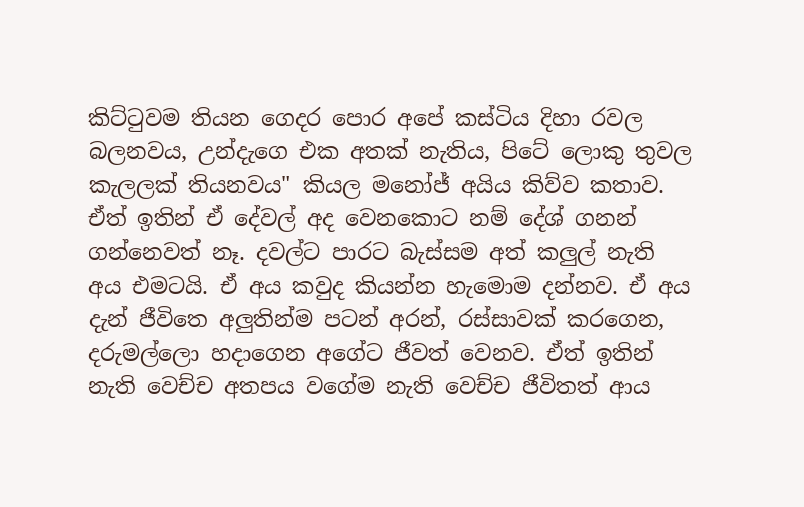කිට්ටුවම තියන ගෙදර පොර අපේ කස්ටිය දිහා රවල බලනවය, උන්දැගෙ එක අතක් නැතිය, පිටේ ලොකු තුවල කැලලක් තියනවය" කියල මනෝජ් අයිය කිව්ව කතාව. ඒත් ඉතින් ඒ දේවල් අද වෙනකොට නම් දේශ් ගනන් ගන්නෙවත් නෑ. දවල්ට පාරට බැස්සම අත් කලුල් නැති අය එමටයි. ඒ අය කවුද කියන්න හැමොම දන්නව. ඒ අය දැන් ජීවිතෙ අලුතින්ම පටන් අරන්, රස්සාවක් කරගෙන, දරුමල්ලො හදාගෙන අගේට ජීවත් වෙනව. ඒත් ඉතින් නැති වෙච්ච අතපය වගේම නැති වෙච්ච ජීවිතත් ආය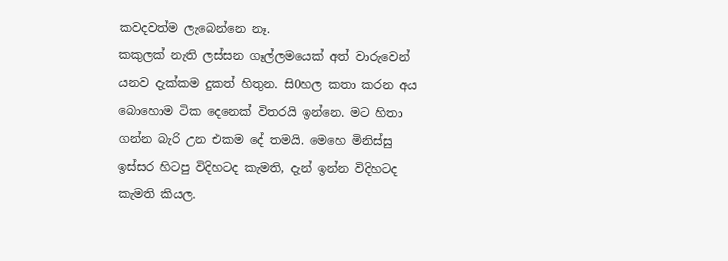කවදවත්ම ලැබෙන්නෙ නෑ.
කකුලක් නැති ලස්සන ගෑල්ලමයෙක් අත් වාරුවෙන් යනව දැක්කම දුකත් හිතුන. සි0හල කතා කරන අය බොහොම ටික දෙනෙක් විතරයි ඉන්නෙ. මට හිතා ගන්න බැරි උන එකම දේ තමයි. මෙහෙ මිනිස්සු ඉස්සර හිටපු විදිහටද කැමති, දැන් ඉන්න විදිහටද කැමති කියල.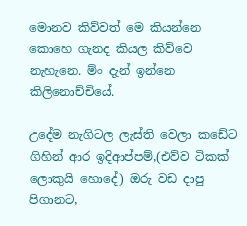මොනව කිව්වත් මෙ කියන්නෙ කොහෙ ගැනද කියල කිව්වෙ නැහැනෙ. ම්ං දැන් ඉන්නෙ කිලිනොච්චියේ.

උදේම නැගිටල ලැස්ති වෙලා කඩේට ගිහින් ආර ඉදිආප්පම්,(එව්ව ටිකක් ලොකුයි හොදේ) ඔරු වඩ දාපු පිගානට,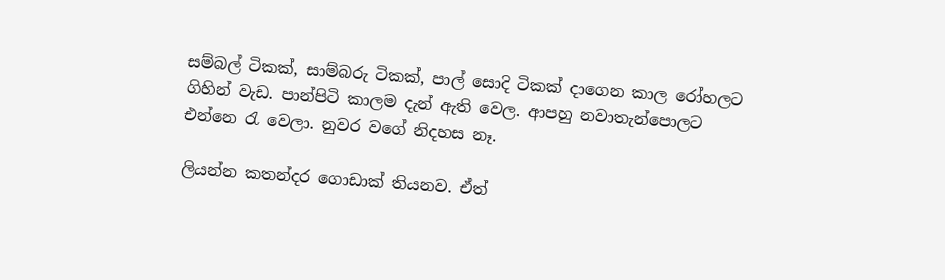සම්බල් ටිකක්, සාම්බරු ටිකක්, පාල් සොදි ටිකක් දාගෙන කාල රෝහලට ගිහින් වැඩ. පාන්පිටි කාලම දැන් ඇති වෙල. ආපහු නවාතැන්පොලට එන්නෙ රැ වෙලා. නුවර වගේ නිදහස නෑ.

ලියන්න කතන්දර ගොඩාක් තියනව. ඒත්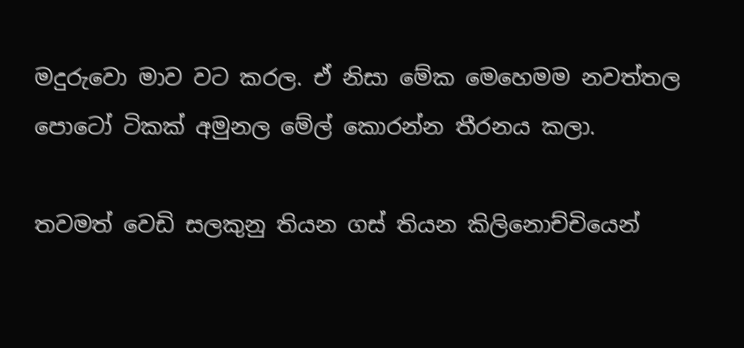මදුරුවො මාව වට කරල. ඒ නිසා මේක මෙහෙමම නවත්තල පොටෝ ටිකක් අමුනල මේල් කොරන්න තීරනය කලා.

තවමත් වෙඩි සලකුනු තියන ගස් තියන කිලිනොච්චියෙන්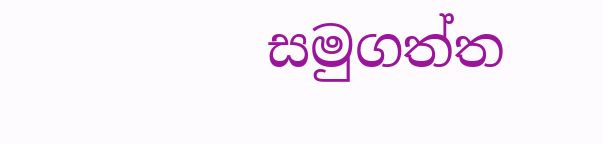සමුගත්ත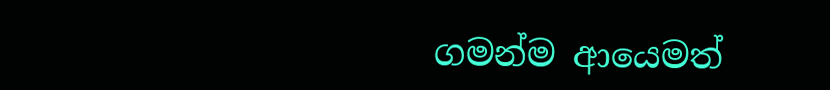ගමන්ම ආයෙමත්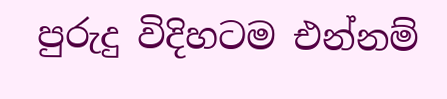පුරුදු විදිහටම එන්නම්